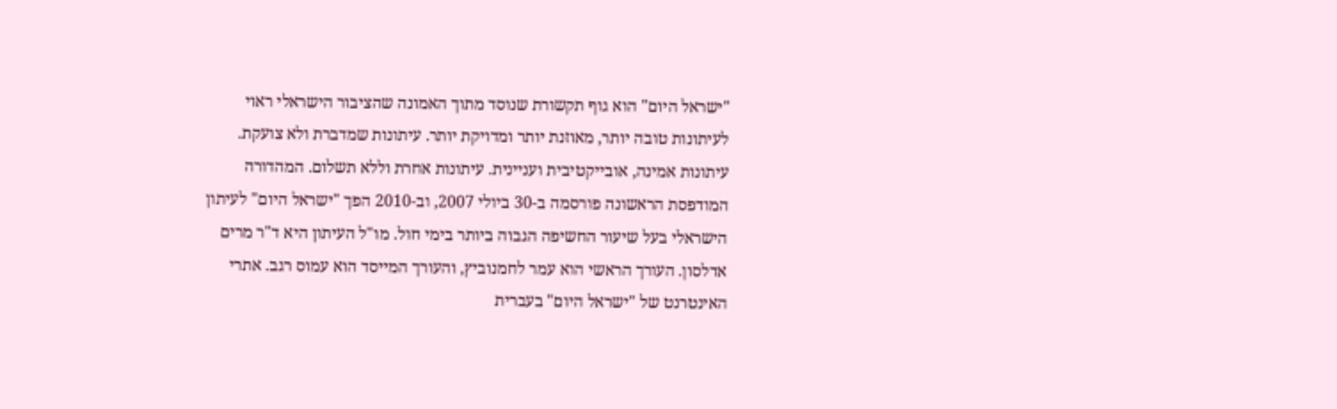"ישראל היום" הוא גוף תקשורת שנוסד מתוך האמונה שהציבור הישראלי ראוי לעיתונות טובה יותר, מאוזנת יותר ומדויקת יותר. עיתונות שמדברת ולא צועקת. עיתונות אמינה, אובייקטיבית ועניינית. עיתונות אחרת וללא תשלום. המהדורה המודפסת הראשונה פורסמה ב-30 ביולי 2007, וב-2010 הפך "ישראל היום" לעיתון הישראלי בעל שיעור החשיפה הגבוה ביותר בימי חול. מו"ל העיתון היא ד"ר מרים אדלסון. העורך הראשי הוא עמר לחמנוביץ, והעורך המייסד הוא עמוס רגב. אתרי האינטרנט של "ישראל היום" בעברית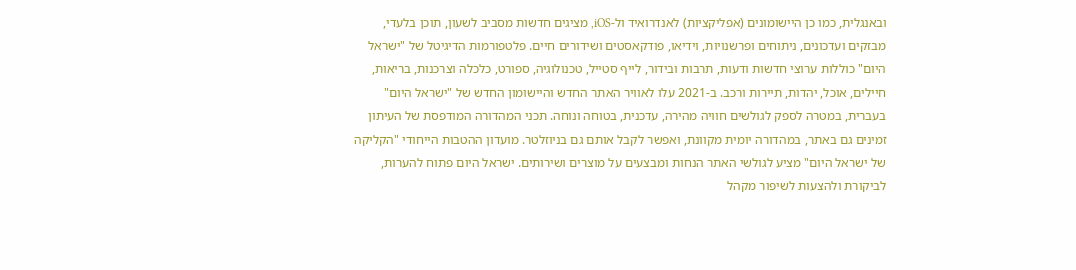ובאנגלית, כמו כן היישומונים (אפליקציות) לאנדרואיד ול-iOS, מציגים חדשות מסביב לשעון, תוכן בלעדי, מבזקים ועדכונים, ניתוחים ופרשנויות, וידיאו, פודקאסטים ושידורים חיים. פלטפורמות הדיגיטל של "ישראל היום" כוללות ערוצי חדשות ודעות, תרבות ובידור, לייף סטייל, טכנולוגיה, ספורט, כלכלה וצרכנות, בריאות, חיילים, אוכל, יהדות, תיירות ורכב. ב-2021 עלו לאוויר האתר החדש והיישומון החדש של "ישראל היום" בעברית, במטרה לספק לגולשים חוויה מהירה, עדכנית, בטוחה ונוחה. תכני המהדורה המודפסת של העיתון זמינים גם באתר, במהדורה יומית מקוונת, ואפשר לקבל אותם גם בניוזלטר. מועדון ההטבות הייחודי "הקליקה של ישראל היום" מציע לגולשי האתר הנחות ומבצעים על מוצרים ושירותים. ישראל היום פתוח להערות, לביקורת ולהצעות לשיפור מקהל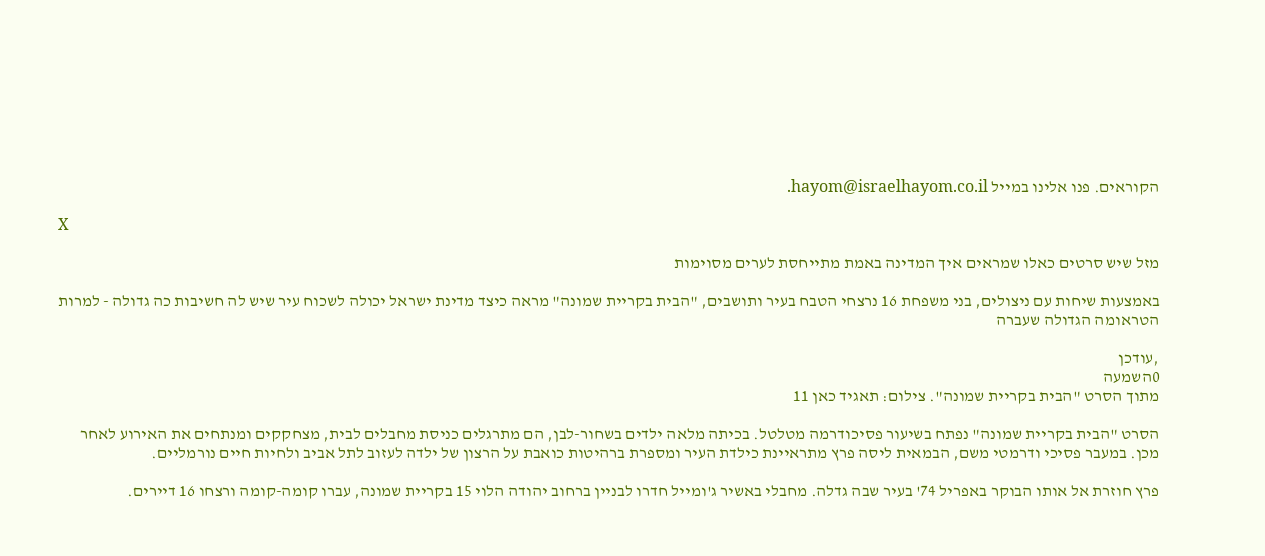הקוראים. פנו אלינו במייל hayom@israelhayom.co.il.

X

מזל שיש סרטים כאלו שמראים איך המדינה באמת מתייחסת לערים מסוימות

באמצעות שיחות עם ניצולים, בני משפחת 16 נרצחי הטבח בעיר ותושבים, "הבית בקריית שמונה" מראה כיצד מדינת ישראל יכולה לשכוח עיר שיש לה חשיבות כה גדולה - למרות הטראומה הגדולה שעברה

,עודכן
0השמעה
מתוך הסרט "הבית בקריית שמונה". צילום: תאגיד כאן 11

הסרט "הבית בקריית שמונה" נפתח בשיעור פסיכודרמה מטלטל. בכיתה מלאה ילדים בשחור-לבן, הם מתרגלים כניסת מחבלים לבית, מצחקקים ומנתחים את האירוע לאחר מכן. במעבר פסיכי ודרמטי משם, הבמאית ליסה פרץ מתראיינת כילדת העיר ומספרת ברהיטות כואבת על הרצון של ילדה לעזוב לתל אביב ולחיות חיים נורמליים.

פרץ חוזרת אל אותו הבוקר באפריל 74' בעיר שבה גדלה. מחבלי באשיר ג'ומייל חדרו לבניין ברחוב יהודה הלוי 15 בקריית שמונה, עברו קומה-קומה ורצחו 16 דיירים.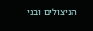הניצולים ובני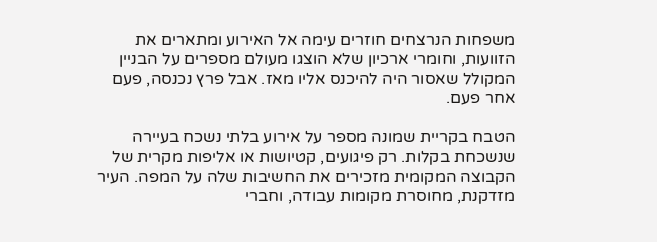משפחות הנרצחים חוזרים עימה אל האירוע ומתארים את הזוועות, וחומרי ארכיון שלא הוצגו מעולם מספרים על הבניין המקולל שאסור היה להיכנס אליו מאז. אבל פרץ נכנסה, פעם אחר פעם.

הטבח בקריית שמונה מספר על אירוע בלתי נשכח בעיירה שנשכחת בקלות. רק פיגועים, קטיושות או אליפות מקרית של הקבוצה המקומית מזכירים את החשיבות שלה על המפה. העיר מזדקנת, מחוסרת מקומות עבודה, וחברי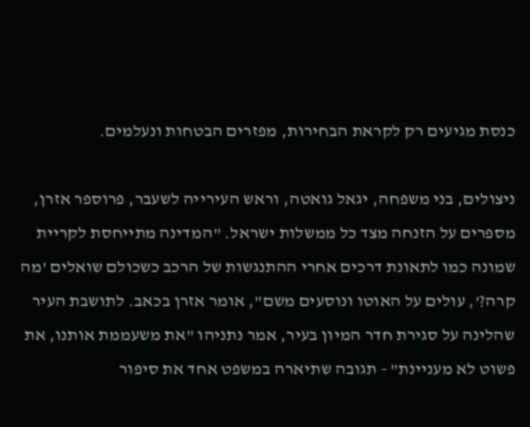כנסת מגיעים רק לקראת הבחירות, מפזרים הבטחות ונעלמים.

ניצולים, בני משפחה, יגאל גואטה, וראש העירייה לשעבר, פרוספר אזרן, מספרים על הזנחה מצד כל ממשלות ישראל. "המדינה מתייחסת לקריית שמונה כמו לתאונת דרכים אחרי ההתנגשות של הרכב כשכולם שואלים 'מה קרה?', עולים על האוטו ונוסעים משם", אומר אזרן בכאב. לתושבת העיר שהלינה על סגירת חדר המיון בעיר, אמר נתניהו "את משעממת אותנו, את פשוט לא מעניינת" - תגובה שתיארה במשפט אחד את סיפור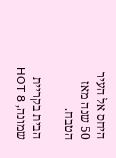היחס אל העיר 50 שנה מאז הטבח.

הבית בקריית שמונה, HOT 8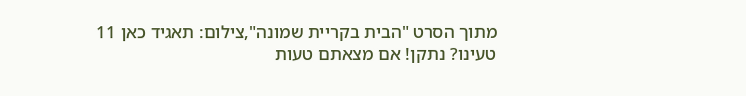מתוך הסרט "הבית בקריית שמונה",צילום: תאגיד כאן 11
טעינו? נתקן! אם מצאתם טעות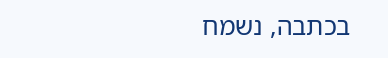בכתבה, נשמח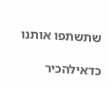שתשתפו אותנו

כדאילהכיר